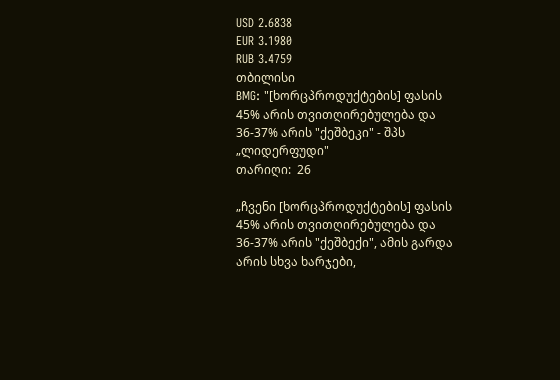USD 2.6838
EUR 3.1980
RUB 3.4759
თბილისი
BMG: "[ხორცპროდუქტების] ფასის 45% არის თვითღირებულება და 36-37% არის "ქეშბეკი" - შპს „ლიდერფუდი"
თარიღი:  26

„ჩვენი [ხორცპროდუქტების] ფასის 45% არის თვითღირებულება და 36-37% არის "ქეშბექი", ამის გარდა არის სხვა ხარჯები,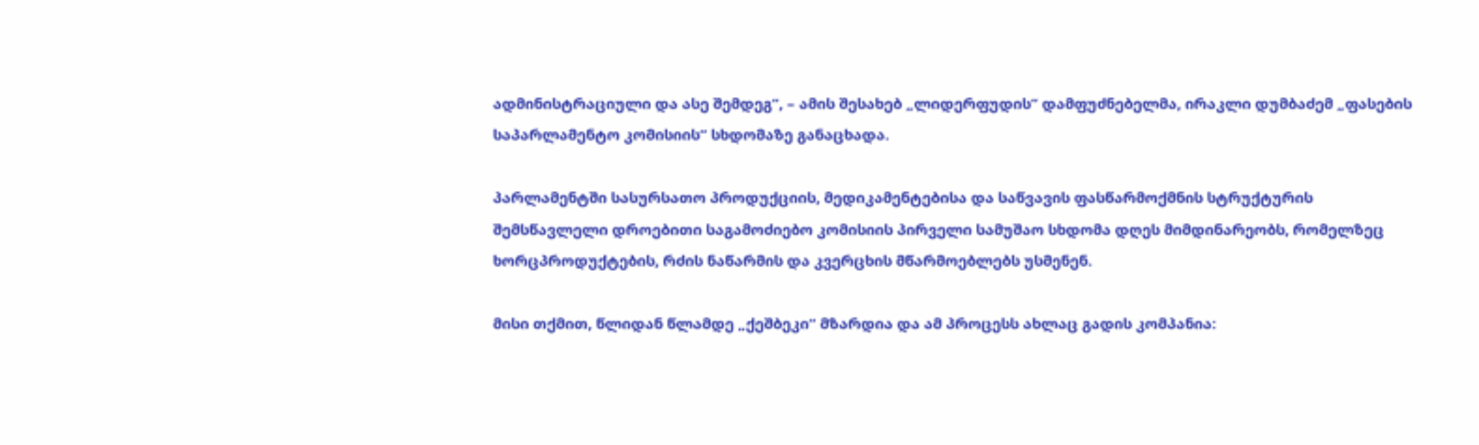ადმინისტრაციული და ასე შემდეგ“, – ამის შესახებ „ლიდერფუდის“ დამფუძნებელმა, ირაკლი დუმბაძემ „ფასების საპარლამენტო კომისიის“ სხდომაზე განაცხადა.

პარლამენტში სასურსათო პროდუქციის, მედიკამენტებისა და საწვავის ფასწარმოქმნის სტრუქტურის შემსწავლელი დროებითი საგამოძიებო კომისიის პირველი სამუშაო სხდომა დღეს მიმდინარეობს, რომელზეც ხორცპროდუქტების, რძის ნაწარმის და კვერცხის მწარმოებლებს უსმენენ.

მისი თქმით, წლიდან წლამდე „ქეშბეკი“ მზარდია და ამ პროცესს ახლაც გადის კომპანია: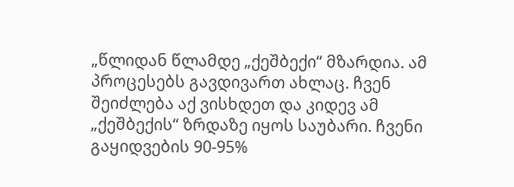„წლიდან წლამდე „ქეშბექი“ მზარდია. ამ პროცესებს გავდივართ ახლაც. ჩვენ შეიძლება აქ ვისხდეთ და კიდევ ამ „ქეშბექის“ ზრდაზე იყოს საუბარი. ჩვენი გაყიდვების 90-95%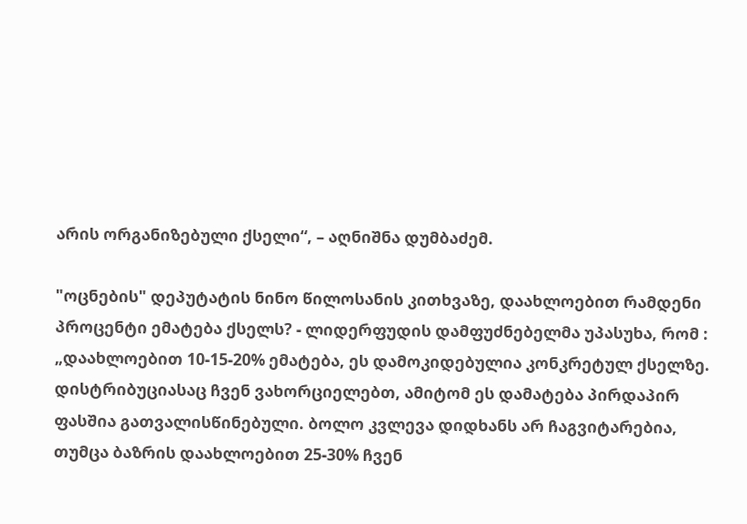არის ორგანიზებული ქსელი“, – აღნიშნა დუმბაძემ.

"ოცნების" დეპუტატის ნინო წილოსანის კითხვაზე, დაახლოებით რამდენი პროცენტი ემატება ქსელს? - ლიდერფუდის დამფუძნებელმა უპასუხა, რომ : „დაახლოებით 10-15-20% ემატება, ეს დამოკიდებულია კონკრეტულ ქსელზე. დისტრიბუციასაც ჩვენ ვახორციელებთ, ამიტომ ეს დამატება პირდაპირ ფასშია გათვალისწინებული. ბოლო კვლევა დიდხანს არ ჩაგვიტარებია, თუმცა ბაზრის დაახლოებით 25-30% ჩვენ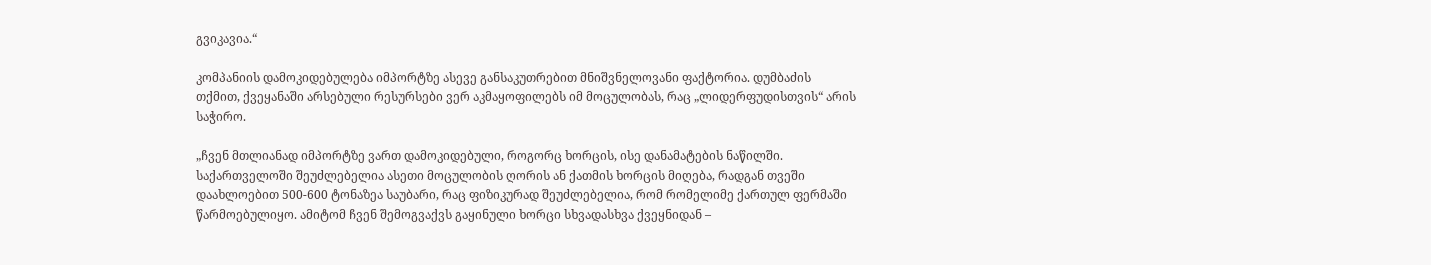გვიკავია.“

კომპანიის დამოკიდებულება იმპორტზე ასევე განსაკუთრებით მნიშვნელოვანი ფაქტორია. დუმბაძის თქმით, ქვეყანაში არსებული რესურსები ვერ აკმაყოფილებს იმ მოცულობას, რაც „ლიდერფუდისთვის“ არის საჭირო.

„ჩვენ მთლიანად იმპორტზე ვართ დამოკიდებული, როგორც ხორცის, ისე დანამატების ნაწილში. საქართველოში შეუძლებელია ასეთი მოცულობის ღორის ან ქათმის ხორცის მიღება, რადგან თვეში დაახლოებით 500-600 ტონაზეა საუბარი, რაც ფიზიკურად შეუძლებელია, რომ რომელიმე ქართულ ფერმაში წარმოებულიყო. ამიტომ ჩვენ შემოგვაქვს გაყინული ხორცი სხვადასხვა ქვეყნიდან –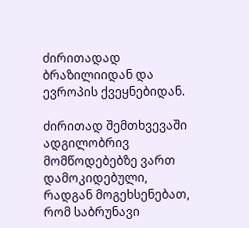ძირითადად ბრაზილიიდან და ევროპის ქვეყნებიდან.

ძირითად შემთხვევაში ადგილობრივ მომწოდებებზე ვართ დამოკიდებული, რადგან მოგეხსენებათ, რომ საბრუნავი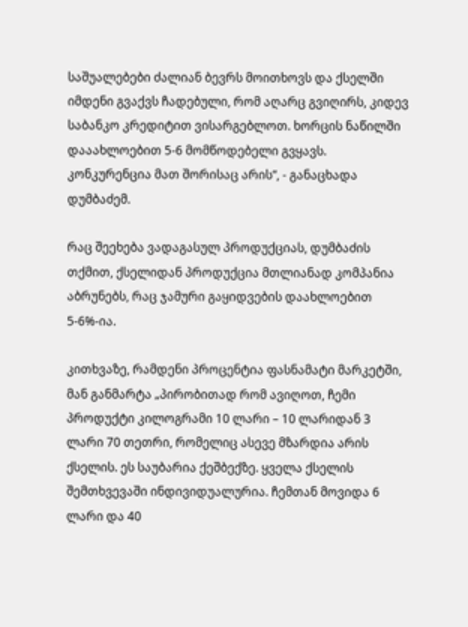საშუალებები ძალიან ბევრს მოითხოვს და ქსელში იმდენი გვაქვს ჩადებული, რომ აღარც გვიღირს, კიდევ საბანკო კრედიტით ვისარგებლოთ. ხორცის ნაწილში დააახლოებით 5-6 მომწოდებელი გვყავს. კონკურენცია მათ შორისაც არის“, - განაცხადა დუმბაძემ.

რაც შეეხება ვადაგასულ პროდუქციას, დუმბაძის თქმით, ქსელიდან პროდუქცია მთლიანად კომპანია აბრუნებს, რაც ჯამური გაყიდვების დაახლოებით 5-6%-ია.

კითხვაზე, რამდენი პროცენტია ფასნამატი მარკეტში, მან განმარტა „პირობითად რომ ავიღოთ, ჩემი პროდუქტი კილოგრამი 10 ლარი – 10 ლარიდან 3 ლარი 70 თეთრი, რომელიც ასევე მზარდია არის ქსელის. ეს საუბარია ქეშბექზე. ყველა ქსელის შემთხვევაში ინდივიდუალურია. ჩემთან მოვიდა 6 ლარი და 40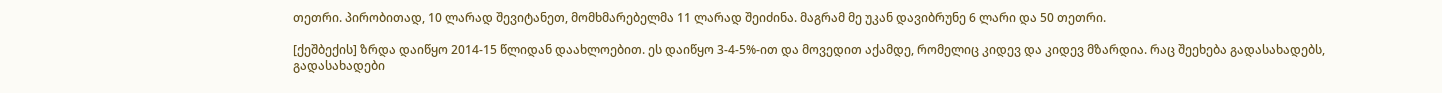თეთრი. პირობითად, 10 ლარად შევიტანეთ, მომხმარებელმა 11 ლარად შეიძინა. მაგრამ მე უკან დავიბრუნე 6 ლარი და 50 თეთრი.

[ქეშბექის] ზრდა დაიწყო 2014-15 წლიდან დაახლოებით. ეს დაიწყო 3-4-5%-ით და მოვედით აქამდე, რომელიც კიდევ და კიდევ მზარდია. რაც შეეხება გადასახადებს, გადასახადები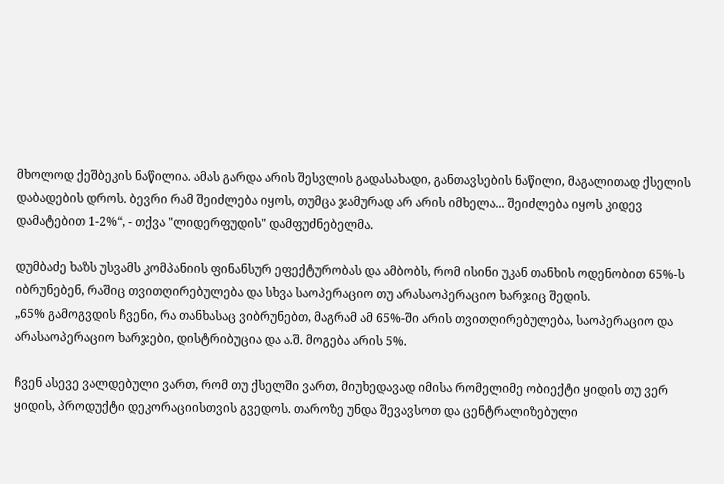მხოლოდ ქეშბეკის ნაწილია. ამას გარდა არის შესვლის გადასახადი, განთავსების ნაწილი, მაგალითად ქსელის დაბადების დროს. ბევრი რამ შეიძლება იყოს, თუმცა ჯამურად არ არის იმხელა... შეიძლება იყოს კიდევ დამატებით 1-2%“, - თქვა "ლიდერფუდის" დამფუძნებელმა.

დუმბაძე ხაზს უსვამს კომპანიის ფინანსურ ეფექტურობას და ამბობს, რომ ისინი უკან თანხის ოდენობით 65%-ს იბრუნებენ, რაშიც თვითღირებულება და სხვა საოპერაციო თუ არასაოპერაციო ხარჯიც შედის.
„65% გამოგვდის ჩვენი, რა თანხასაც ვიბრუნებთ, მაგრამ ამ 65%-ში არის თვითღირებულება, საოპერაციო და არასაოპერაციო ხარჯები, დისტრიბუცია და ა.შ. მოგება არის 5%.

ჩვენ ასევე ვალდებული ვართ, რომ თუ ქსელში ვართ, მიუხედავად იმისა რომელიმე ობიექტი ყიდის თუ ვერ ყიდის, პროდუქტი დეკორაციისთვის გვედოს. თაროზე უნდა შევავსოთ და ცენტრალიზებული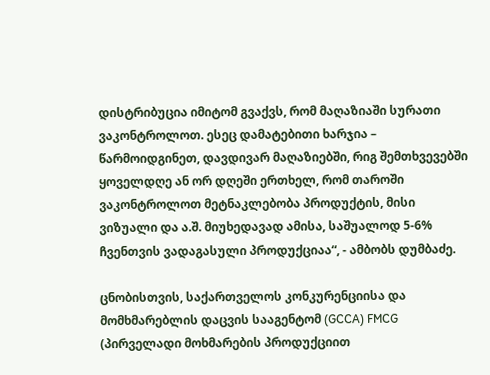დისტრიბუცია იმიტომ გვაქვს, რომ მაღაზიაში სურათი ვაკონტროლოთ. ესეც დამატებითი ხარჯია – წარმოიდგინეთ, დავდივარ მაღაზიებში, რიგ შემთხვევებში ყოველდღე ან ორ დღეში ერთხელ, რომ თაროში ვაკონტროლოთ მეტნაკლებობა პროდუქტის, მისი ვიზუალი და ა.შ. მიუხედავად ამისა, საშუალოდ 5-6% ჩვენთვის ვადაგასული პროდუქციაა“, - ამბობს დუმბაძე.

ცნობისთვის, საქართველოს კონკურენციისა და მომხმარებლის დაცვის სააგენტომ (GCCA) FMCG (პირველადი მოხმარების პროდუქციით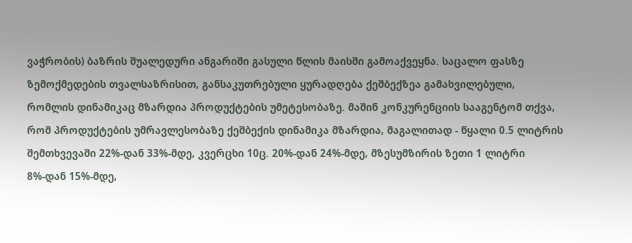ვაჭრობის) ბაზრის შუალედური ანგარიში გასული წლის მაისში გამოაქვეყნა. საცალო ფასზე ზემოქმედების თვალსაზრისით, განსაკუთრებული ყურადღება ქეშბექზეა გამახვილებული, რომლის დინამიკაც მზარდია პროდუქტების უმეტესობაზე. მაშინ კონკურენციის სააგენტომ თქვა, რომ პროდუქტების უმრავლესობაზე ქეშბექის დინამიკა მზარდია, მაგალითად - წყალი 0.5 ლიტრის შემთხვევაში 22%-დან 33%-მდე, კვერცხი 10ც. 20%-დან 24%-მდე, მზესუმზირის ზეთი 1 ლიტრი 8%-დან 15%-მდე,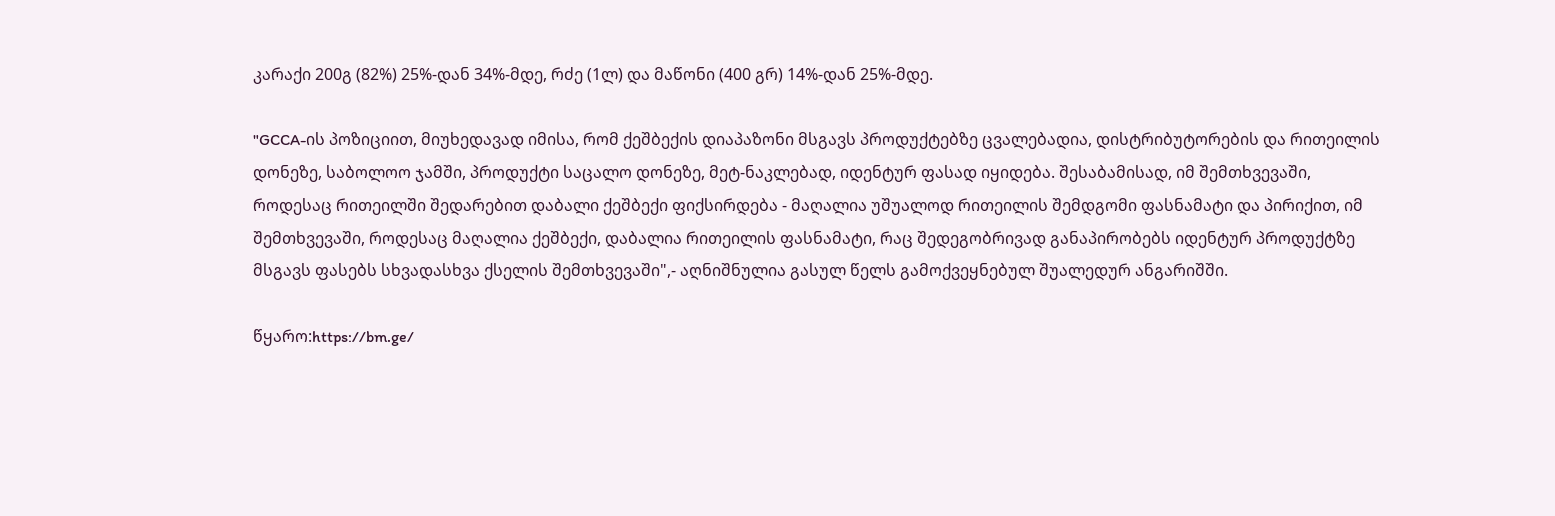კარაქი 200გ (82%) 25%-დან 34%-მდე, რძე (1ლ) და მაწონი (400 გრ) 14%-დან 25%-მდე.

"GCCA-ის პოზიციით, მიუხედავად იმისა, რომ ქეშბექის დიაპაზონი მსგავს პროდუქტებზე ცვალებადია, დისტრიბუტორების და რითეილის დონეზე, საბოლოო ჯამში, პროდუქტი საცალო დონეზე, მეტ-ნაკლებად, იდენტურ ფასად იყიდება. შესაბამისად, იმ შემთხვევაში, როდესაც რითეილში შედარებით დაბალი ქეშბექი ფიქსირდება - მაღალია უშუალოდ რითეილის შემდგომი ფასნამატი და პირიქით, იმ შემთხვევაში, როდესაც მაღალია ქეშბექი, დაბალია რითეილის ფასნამატი, რაც შედეგობრივად განაპირობებს იდენტურ პროდუქტზე მსგავს ფასებს სხვადასხვა ქსელის შემთხვევაში",- აღნიშნულია გასულ წელს გამოქვეყნებულ შუალედურ ანგარიშში.

წყარო:https://bm.ge/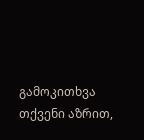გამოკითხვა
თქვენი აზრით,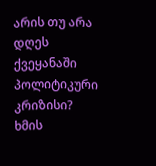არის თუ არა დღეს ქვეყანაში პოლიტიკური კრიზისი?
ხმის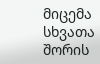მიცემა
სხვათა შორის